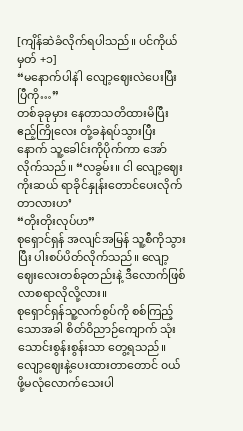[ကျိန်ဆဲခံလိုက်ရပါသည်။ ပင်ကိုယ်မှတ် +၁]
“မနောက်ပါနဲါ လျော့ဈေးလဲပေးပြီးပြီကို…”
တစ်ခုခုမှား နေတာသတိထားမိပြီး ဧည့်ကြိုလေး တုံ့ခနဲရပ်သွားပြီးနောက် သူ့ခေါင်းကိုပိုက်ကာ အော်လိုက်သည်။ “လခွမ်း။ ငါ လျော့ဈေး ကိုးဆယ် ရာခိုင်နှုန်းတောင်ပေးလိုက်တာလားဟ’
“တိုးတိုးလုပ်ဟ”
စုရှောင်ရှန် အလျင်အမြန် သူ့စီကိုသွားပြီး ပါးစပ်ပိတ်လိုက်သည်။ လျော့ဈေးလေးတစ်ခုတည်းနဲ့ ဒီလောက်ဖြစ်လာစရာလိုလို့လား။
စုရှောင်ရှန်သူ့လက်စွပ်ကို စစ်ကြည့်သောအခါ စိတ်ဝိညာဉ်ကျောက် သုံးသောင်းစွန်းစွန်းသာ တွေ့ရသည်။
လျော့ဈေးနဲ့ပေးထားတာတောင် ၀ယ်ဖို့မလုံလောက်သေးပါ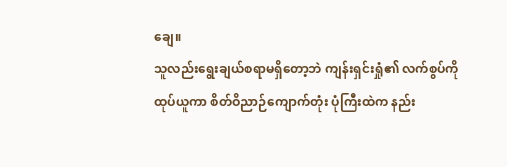ချေ။
သူလည်းရွေးချယ်စရာမရှိတော့ဘဲ ကျန်းရှင်းရှုံ၏ လက်စွပ်ကိုထုပ်ယူကာ စိတ်ဝိညာဉ်ကျောက်တုံး ပုံကြီးထဲက နည်း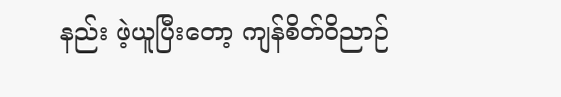နည်း ဖဲ့ယူပြီးတော့ ကျန်စိတ်ဝိညာဉ်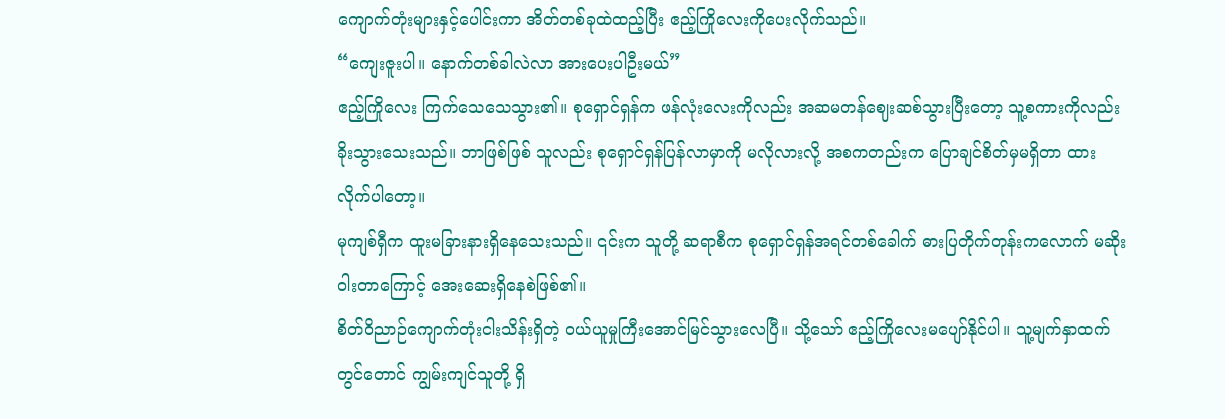ကျောက်တုံးများနှင့်ပေါင်းကာ အိတ်တစ်ခုထဲထည့်ပြီး ဧည့်ကြိုလေးကိုပေးလိုက်သည်။
“ကျေးဇူးပါ။ နောက်တစ်ခါလဲလာ အားပေးပါဦးမယ်”
ဧည့်ကြိုလေး ကြက်သေသေသွား၏။ စုရှောင်ရှန်က ဖန်လုံးလေးကိုလည်း အဆမတန်ဈေးဆစ်သွားပြီးတော့ သူ့စကားကိုလည်း ခိုးသွားသေးသည်။ ဘာဖြစ်ဖြစ် သူလည်း စုရှောင်ရှန်ပြန်လာမှာကို မလိုလားလို့ အစကတည်းက ပြောချင်စိတ်မှမရှိတာ ထားလိုက်ပါတော့။
မုကျစ်ရှီက ထူးမခြားနားရှိနေသေးသည်။ ၎င်းက သူတို့ ဆရာစီက စုရှောင်ရှန်အရင်တစ်ခေါက် ဓားပြတိုက်တုန်းကလောက် မဆိုးဝါးတာကြောင့် အေးဆေးရှိနေစဲဖြစ်၏။
စိတ်ဝိညာဉ်ကျောက်တုံးငါးသိန်းရှိတဲ့ ၀ယ်ယူမှုကြီးအောင်မြင်သွားလေပြီ။ သို့သော် ဧည့်ကြိုလေးမပျော်နိုင်ပါ။ သူ့မျက်နှာထက်တွင်တောင် ကျွမ်းကျင်သူတို့ ရှိ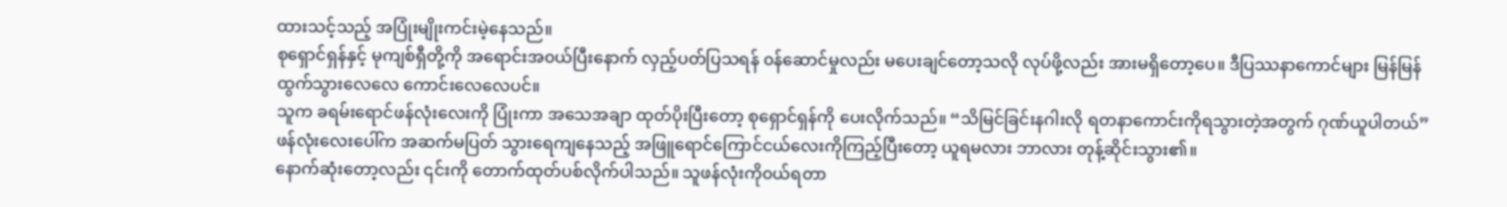ထားသင့်သည့် အပြုံးမျိုးကင်းမဲ့နေသည်။
စုရှောင်ရှန်နှင့် မုကျစ်ရှီတို့ကို အရောင်းအ၀ယ်ပြီးနောက် လှည့်ပတ်ပြသရန် ၀န်ဆောင်မှုလည်း မပေးချင်တော့သလို လုပ်ဖို့လည်း အားမရှိတော့ပေ။ ဒီပြဿနာကောင်များ မြန်မြန် ထွက်သွားလေလေ ကောင်းလေလေပင်။
သူက ခရမ်းရောင်ဖန်လုံးလေးကို ပြုံးကာ အသေအချာ ထုတ်ပိုးပြီးတော့ စုရှောင်ရှန်ကို ပေးလိုက်သည်။ “သိမြင်ခြင်းနဂါးလို ရတနာကောင်းကိုရသွားတဲ့အတွက် ဂုဏ်ယူပါတယ်”
ဖန်လုံးလေးပေါ်က အဆက်မပြတ် သွားရေကျနေသည့် အဖြူရောင်ကြောင်ငယ်လေးကိုကြည့်ပြီးတော့ ယူရမလား ဘာလား တုန့်ဆိုင်းသွား၏။
နောက်ဆုံးတော့လည်း ၎င်းကို တောက်ထုတ်ပစ်လိုက်ပါသည်။ သူဖန်လုံးကို၀ယ်ရတာ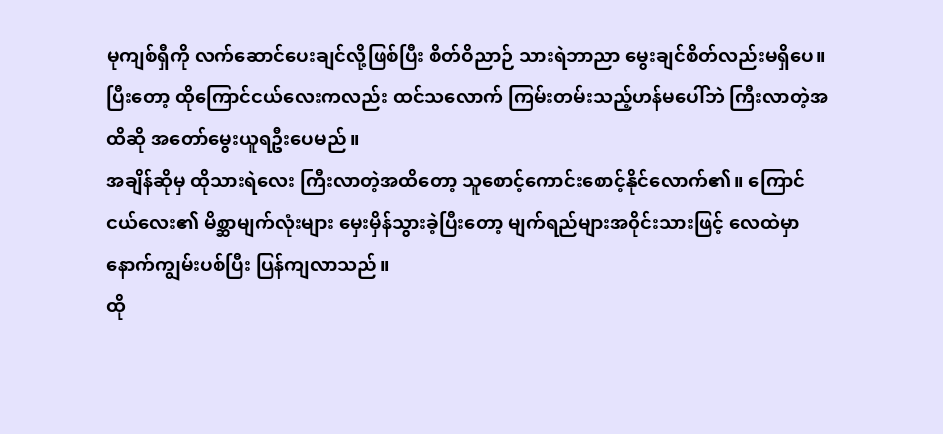မုကျစ်ရှီကို လက်ဆောင်ပေးချင်လို့ဖြစ်ပြီး စိတ်ဝိညာဉ် သားရဲဘာညာ မွေးချင်စိတ်လည်းမရှိပေ။
ပြီးတော့ ထိုကြောင်ငယ်လေးကလည်း ထင်သလောက် ကြမ်းတမ်းသည့်ဟန်မပေါ်ဘဲ ကြီးလာတဲ့အထိဆို အတော်မွေးယူရဦးပေမည်။
အချိန်ဆိုမှ ထိုသားရဲလေး ကြီးလာတဲ့အထိတော့ သူစောင့်ကောင်းစောင့်နိုင်လောက်၏။ ကြောင်ငယ်လေး၏ မိစ္ဆာမျက်လုံးများ မှေးမှိန်သွားခဲ့ပြီးတော့ မျက်ရည်များအ၀ိုင်းသားဖြင့် လေထဲမှာ နောက်ကျွမ်းပစ်ပြီး ပြန်ကျလာသည်။
ထို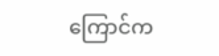ကြောင်က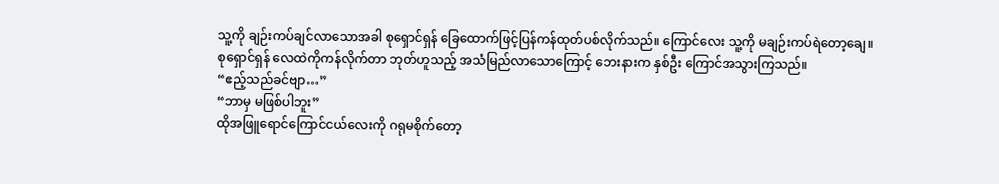သူ့ကို ချဉ်းကပ်ချင်လာသောအခါ စုရှောင်ရှန် ခြေထောက်ဖြင့်ပြန်ကန်ထုတ်ပစ်လိုက်သည်။ ကြောင်လေး သူ့ကို မချဉ်းကပ်ရဲတော့ချေ။
စုရှောင်ရှန် လေထဲကိုကန်လိုက်တာ ဘုတ်ဟူသည့် အသံမြည်လာသောကြောင့် ဘေးနားက နှစ်ဦး ကြောင်အသွားကြသည်။
“ဧည့်သည်ခင်ဗျာ…”
“ဘာမှ မဖြစ်ပါဘူး”
ထိုအဖြူရောင်ကြောင်ငယ်လေးကို ဂရုမစိုက်တော့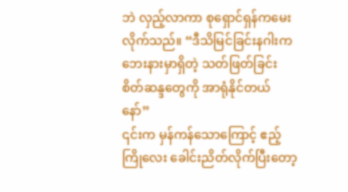ဘဲ လှည့်လာကာ စုရှောင်ရှန်ကမေးလိုက်သည်။ “ဒီသိမြင်ခြင်းနဂါးက ဘေးနားမှာရှိတဲ့ သတ်ဖြတ်ခြင်းစိတ်ဆန္ဒတွေကို အာရုံနိုင်တယ်နော်”
၎င်းက မှန်ကန်သောကြောင့် ဧည့်ကြိုလေး ခေါင်းညိတ်လိုက်ပြီးတော့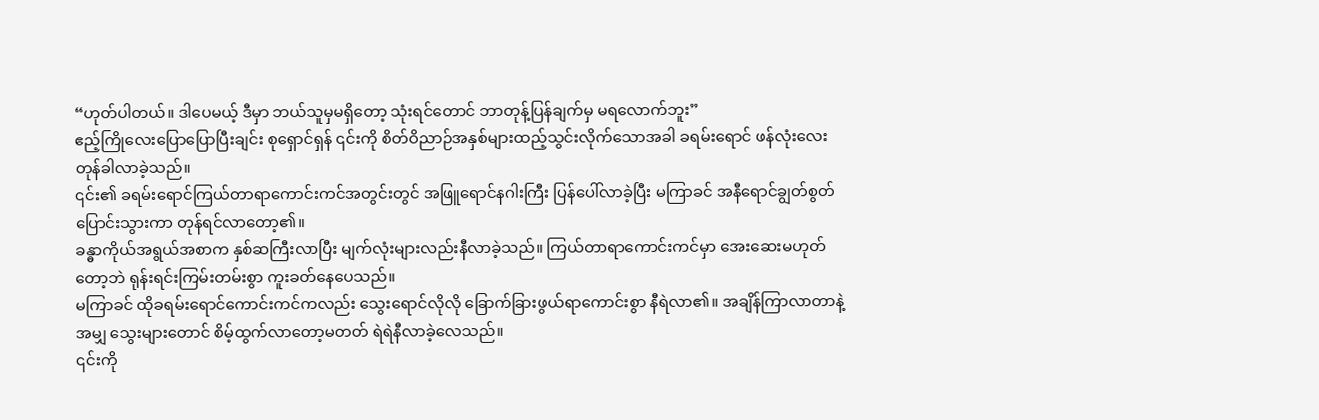“ဟုတ်ပါတယ်။ ဒါပေမယ့် ဒီမှာ ဘယ်သူမှမရှိတော့ သုံးရင်တောင် ဘာတုန့်ပြန်ချက်မှ မရလောက်ဘူး”
ဧည့်ကြိုလေးပြောပြောပြီးချင်း စုရှောင်ရှန် ၎င်းကို စိတ်ဝိညာဉ်အနှစ်များထည့်သွင်းလိုက်သောအခါ ခရမ်းရောင် ဖန်လုံးလေး တုန်ခါလာခဲ့သည်။
၎င်း၏ ခရမ်းရောင်ကြယ်တာရာကောင်းကင်အတွင်းတွင် အဖြူရောင်နဂါးကြီး ပြန်ပေါ်လာခဲ့ပြီး မကြာခင် အနီရောင်ချွတ်စွတ်ပြောင်းသွားကာ တုန်ရင်လာတော့၏။
ခန္ဓာကိုယ်အရွယ်အစာက နှစ်ဆကြီးလာပြီး မျက်လုံးများလည်းနီလာခဲ့သည်။ ကြယ်တာရာကောင်းကင်မှာ အေးဆေးမဟုတ်တော့ဘဲ ရုန်းရင်းကြမ်းတမ်းစွာ ကူးခတ်နေပေသည်။
မကြာခင် ထိုခရမ်းရောင်ကောင်းကင်ကလည်း သွေးရောင်လိုလို ခြောက်ခြားဖွယ်ရာကောင်းစွာ နီရဲလာ၏။ အချိန်ကြာလာတာနဲ့အမျှ သွေးများတောင် စိမ့်ထွက်လာတော့မတတ် ရဲရဲနီလာခဲ့လေသည်။
၎င်းကို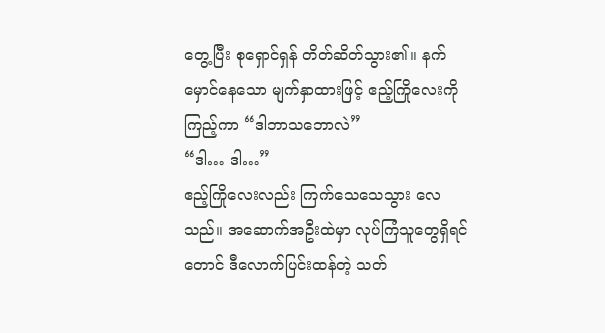တွေ့ပြီး စုရှောင်ရှန် တိတ်ဆိတ်သွား၏။ နက်မှောင်နေသော မျက်နှာထားဖြင့် ဧည့်ကြိုလေးကိုကြည့်ကာ “ဒါဘာသဘောလဲ”
“ဒါ… ဒါ…”
ဧည့်ကြိုလေးလည်း ကြက်သေသေသွား လေသည်။ အဆောက်အဦးထဲမှာ လုပ်ကြံသူတွေရှိရင်တောင် ဒီလောက်ပြင်းထန်တဲ့ သတ်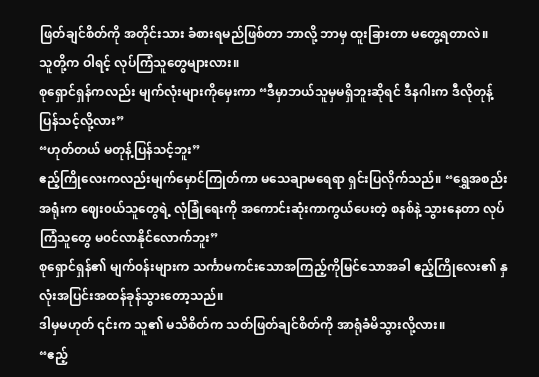ဖြတ်ချင်စိတ်ကို အတိုင်းသား ခံစားရမည်ဖြစ်တာ ဘာလို့ ဘာမှ ထူးခြားတာ မတွေ့ရတာလဲ။
သူတို့က ဝါရင့် လုပ်ကြံသူတွေများလား။
စုရှောင်ရှန်ကလည်း မျက်လုံးများကိုမှေးကာ “ဒီမှာဘယ်သူမှမရှိဘူးဆိုရင် ဒီနဂါးက ဒီလိုတုန့်ပြန်သင့်လို့လား”
“ဟုတ်တယ် မတုန့်ပြန်သင့်ဘူး”
ဧည့်ကြိုလေးကလည်းမျက်မှောင်ကြုတ်ကာ မသေချာမရေရာ ရှင်းပြလိုက်သည်။ “ရွှေအစည်းအရုံးက ဈေး၀ယ်သူတွေရဲ့ လုံခြုံရေးကို အကောင်းဆုံးကာကွယ်ပေးတဲ့ စနစ်နဲ့ သွားနေတာ လုပ်ကြံသူတွေ မ၀င်လာနိုင်လောက်ဘူး”
စုရှောင်ရှန်၏ မျက်၀န်းများက သင်္ကာမကင်းသောအကြည့်ကိုမြင်သောအခါ ဧည့်ကြိုလေး၏ နှလုံးအပြင်းအထန်ခုန်သွားတော့သည်။
ဒါမှမဟုတ် ၎င်းက သူ၏ မသိစိတ်က သတ်ဖြတ်ချင်စိတ်ကို အာရုံခံမိသွားလို့လား။
“ဧည့်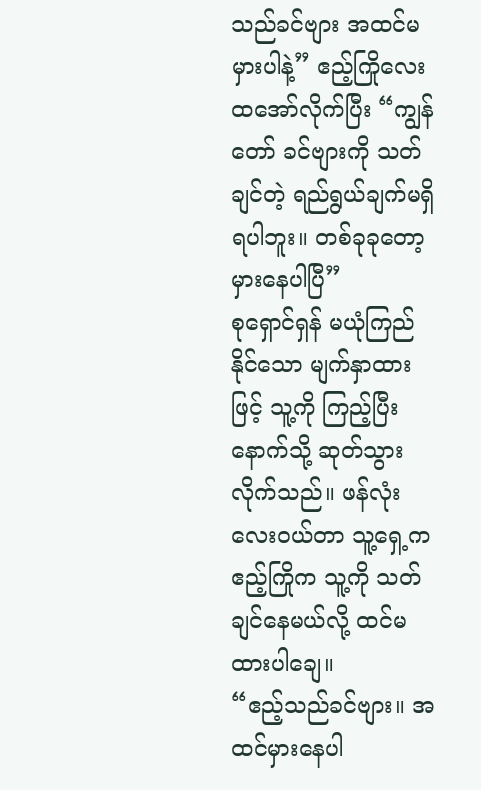သည်ခင်ဗျား အထင်မမှားပါနဲ့” ဧည့်ကြိုလေး ထအော်လိုက်ပြီး “ကျွန်တော် ခင်ဗျားကို သတ်ချင်တဲ့ ရည်ရွယ်ချက်မရှိရပါဘူး။ တစ်ခုခုတော့ မှားနေပါပြီ”
စုရှောင်ရှန် မယုံကြည်နိုင်သော မျက်နှာထားဖြင့် သူ့ကို ကြည့်ပြီး နောက်သို့ ဆုတ်သွားလိုက်သည်။ ဖန်လုံးလေး၀ယ်တာ သူ့ရှေ့က ဧည့်ကြိုက သူ့ကို သတ်ချင်နေမယ်လို့ ထင်မထားပါချေ။
“ဧည့်သည်ခင်ဗျား။ အထင်မှားနေပါ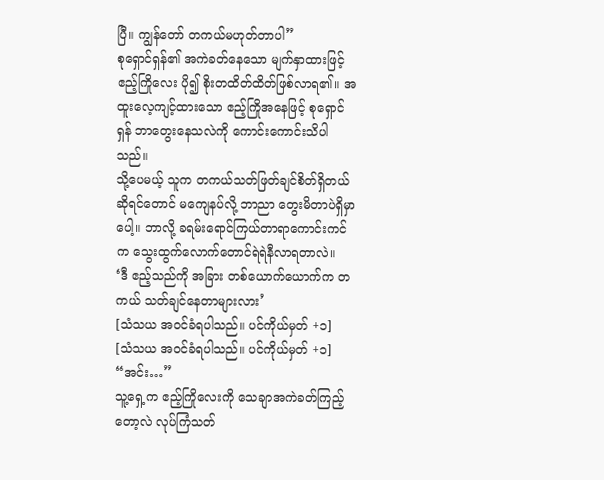ပြီ။ ကျွန်တော် တကယ်မဟုတ်တာပါ”
စုရှောင်ရှန်၏ အကဲခတ်နေသော မျက်နှာထားဖြင့် ဧည့်ကြိုလေး ပို၍ စိုးတထိတ်ထိတ်ဖြစ်လာရ၏။ အထူးလေ့ကျင့်ထားသော ဧည့်ကြိုအနေဖြင့် စုရှောင်ရှန် ဘာတွေးနေသလဲကို ကောင်းကောင်းသိပါသည်။
သို့ပေမယ့် သူက တကယ်သတ်ဖြတ်ချင်စိတ်ရှိတယ်ဆိုရင်တောင် မကျေနပ်လို့ ဘာညာ တွေးမိတာပဲရှိမှာပေါ့။ ဘာလို့ ခရမ်းရောင်ကြယ်တာရာကောင်းကင်က သွေးထွက်လောက်တောင်ရဲရဲနီလာရတာလဲ။
‘ဒီ ဧည့်သည်ကို အခြား တစ်ယောက်ယောက်က တကယ် သတ်ချင်နေတာများလား’
[သံသယ အ၀င်ခံရပါသည်။ ပင်ကိုယ်မှတ် +၁]
[သံသယ အ၀င်ခံရပါသည်။ ပင်ကိုယ်မှတ် +၁]
“အင်း…”
သူ့ရှေ့က ဧည့်ကြိုလေးကို သေချာအကဲခတ်ကြည့်တော့လဲ လုပ်ကြံသတ်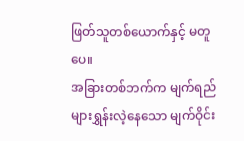ဖြတ်သူတစ်ယောက်နှင့် မတူပေ။
အခြားတစ်ဘက်က မျက်ရည်များရွှန်းလဲ့နေသော မျက်ဝိုင်း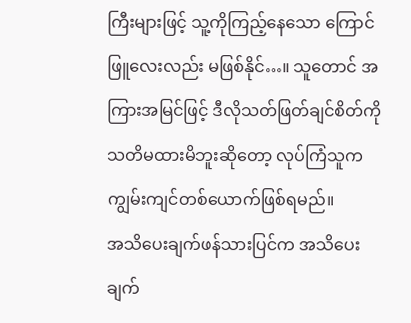ကြီးများဖြင့် သူ့ကိုကြည့်နေသော ကြောင်ဖြူလေးလည်း မဖြစ်နိုင်…။ သူတောင် အကြားအမြင်ဖြင့် ဒီလိုသတ်ဖြတ်ချင်စိတ်ကို သတိမထားမိဘူးဆိုတော့ လုပ်ကြံသူက ကျွမ်းကျင်တစ်ယောက်ဖြစ်ရမည်။
အသိပေးချက်ဖန်သားပြင်က အသိပေးချက်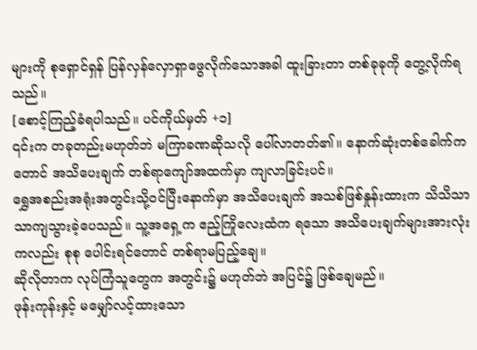များကို စုရှောင်ရှန် ပြန်လှန်လှောရှာဖွေလိုက်သောအခါ ထူးခြားတာ တစ်ခုခုကို တွေ့လိုက်ရသည်။
[စောင့်ကြည့်ခံရပါသည်။ ပင်ကိုယ်မှတ် +၁]
၎င်းက တခုတည်းမဟုတ်ဘဲ မကြာခဏဆိုသလို ပေါ်လာတတ်၏။ နောက်ဆုံးတစ်ခေါက်ကတောင် အသိပေးချက် တစ်ရာကျော်အထက်မှာ ကျလာခြင်းပင်။
ရွှေအစည်းအရုံးအတွင်းသို့၀င်ပြီးနောက်မှာ အသိပေးချက် အသစ်ဖြစ်နှုန်းထားက သိသိသာသာကျသွားခဲ့ပေသည်။ သူ့အရှေ့က ဧည့်ကြိုလေးထံက ရသော အသိပေးချက်များအားလုံးကလည်း စုစု ပေါင်းရင်တောင် တစ်ရာမပြည့်ချေ။
ဆိုလိုတာက လုပ်ကြံသူတွေက အတွင်း၌ မဟုတ်ဘဲ အပြင်၌ ဖြစ်ချေမည်။
ဖုန်းကုန်းနှင့် မမျှော်လင့်ထားသော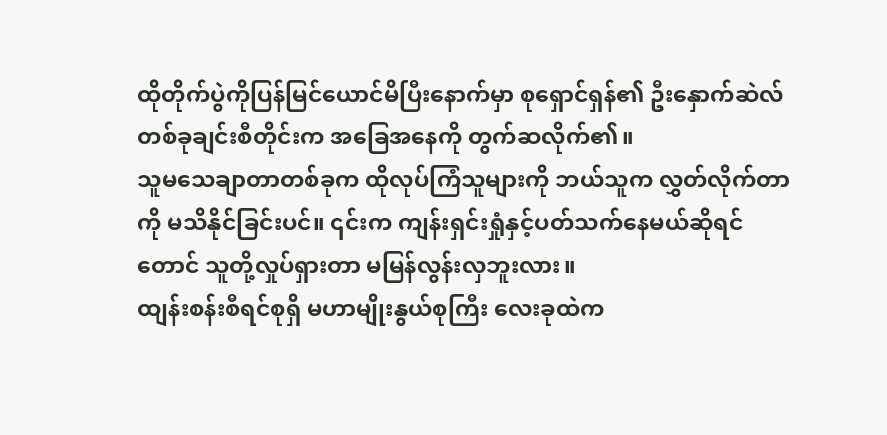ထိုတိုက်ပွဲကိုပြန်မြင်ယောင်မိပြီးနောက်မှာ စုရှောင်ရှန်၏ ဦးနှောက်ဆဲလ်တစ်ခုချင်းစီတိုင်းက အခြေအနေကို တွက်ဆလိုက်၏။
သူမသေချာတာတစ်ခုက ထိုလုပ်ကြံသူများကို ဘယ်သူက လွှတ်လိုက်တာကို မသိနိုင်ခြင်းပင်။ ၎င်းက ကျန်းရှင်းရှုံနှင့်ပတ်သက်နေမယ်ဆိုရင်တောင် သူတို့လှုပ်ရှားတာ မမြန်လွန်းလှဘူးလား။
ထျန်းစန်းစီရင်စုရှိ မဟာမျိုးနွယ်စုကြီး လေးခုထဲက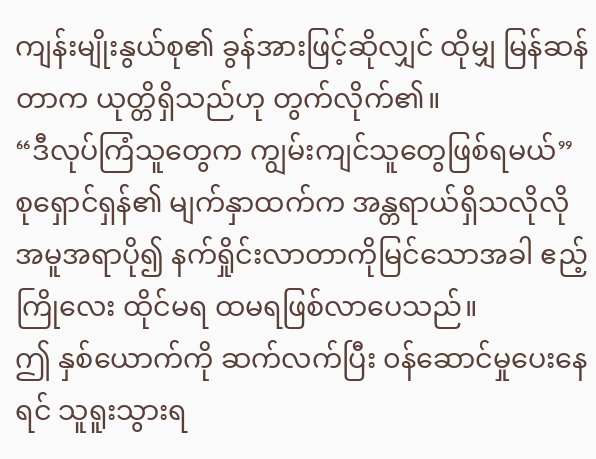ကျန်းမျိုးနွယ်စု၏ ခွန်အားဖြင့်ဆိုလျှင် ထိုမျှ မြန်ဆန်တာက ယုတ္တိရှိသည်ဟု တွက်လိုက်၏။
“ဒီလုပ်ကြံသူတွေက ကျွမ်းကျင်သူတွေဖြစ်ရမယ်”
စုရှောင်ရှန်၏ မျက်နှာထက်က အန္တရာယ်ရှိသလိုလို အမူအရာပို၍ နက်ရှိုင်းလာတာကိုမြင်သောအခါ ဧည့်ကြိုလေး ထိုင်မရ ထမရဖြစ်လာပေသည်။
ဤ နှစ်ယောက်ကို ဆက်လက်ပြီး ၀န်ဆောင်မှုပေးနေရင် သူရူးသွားရ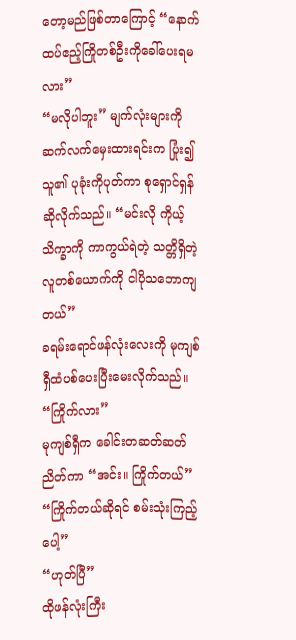တော့မည်ဖြစ်တာကြောင့် “နောက်ထပ်ဧည့်ကြိုတစ်ဦးကိုခေါ်ပေးရမလား”
“မလိုပါဘူး” မျက်လုံးများကို ဆက်လက်မှေးထားရင်းက ပြုံး၍ သူ၏ ပုခုံးကိုပုတ်ကာ စုရှောင်ရှန်ဆိုလိုက်သည်။ “မင်းလို ကိုယ့် သိက္ခာကို ကာကွယ်ရဲတဲ့ သတ္တိရှိတဲ့လူတစ်ယောက်ကို ငါပိုသဘောကျတယ်”
ခရမ်းရောင်ဖန်လုံးလေးကို မုကျစ်ရှီထံပစ်ပေးပြီးမေးလိုက်သည်။
“ကြိုက်လား”
မုကျစ်ရှီက ခေါင်းတဆတ်ဆတ်ညိတ်ကာ “အင်း။ ကြိုက်တယ်”
“ကြိုက်တယ်ဆိုရင် စမ်းသုံးကြည့်ပေါ့”
“ဟုတ်ပြီ”
ထိုဖန်လုံးကြီး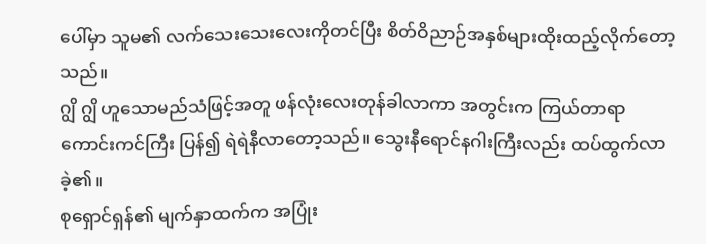ပေါ်မှာ သူမ၏ လက်သေးသေးလေးကိုတင်ပြီး စိတ်ဝိညာဉ်အနှစ်များထိုးထည့်လိုက်တော့သည်။
ဂျွိ ဂျွိ ဟူသောမည်သံဖြင့်အတူ ဖန်လုံးလေးတုန်ခါလာကာ အတွင်းက ကြယ်တာရာကောင်းကင်ကြီး ပြန်၍ ရဲရဲနီလာတော့သည်။ သွေးနီရောင်နဂါးကြီးလည်း ထပ်ထွက်လာခဲ့၏။
စုရှောင်ရှန်၏ မျက်နှာထက်က အပြုံး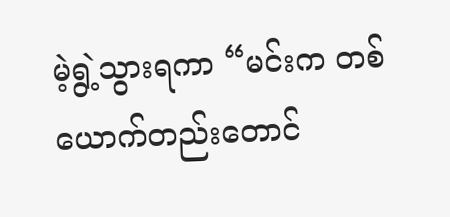မဲ့ရွဲ့သွားရကာ “မင်းက တစ်ယောက်တည်းတောင်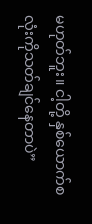မဟုတ်ဘူး။ ငါ့တို့ နှစ်ယောက်စလုံးကိုသတ်ချင်နေတာပဲ”